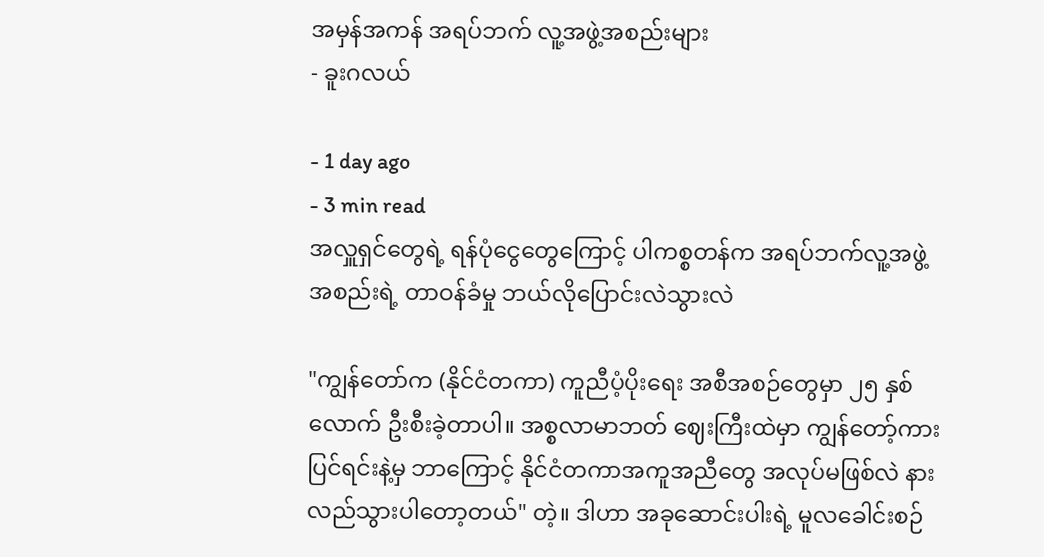အမှန်အကန် အရပ်ဘက် လူ့အဖွဲ့အစည်းများ
- ခူးဂလယ်

- 1 day ago
- 3 min read
အလှူရှင်တွေရဲ့ ရန်ပုံငွေတွေကြောင့် ပါကစ္စတန်က အရပ်ဘက်လူ့အဖွဲ့အစည်းရဲ့ တာဝန်ခံမှု ဘယ်လိုပြောင်းလဲသွားလဲ

"ကျွန်တော်က (နိုင်ငံတကာ) ကူညီပံ့ပိုးရေး အစီအစဉ်တွေမှာ ၂၅ နှစ်လောက် ဦးစီးခဲ့တာပါ။ အစ္စလာမာဘတ် ဈေးကြီးထဲမှာ ကျွန်တော့်ကားပြင်ရင်းနဲ့မှ ဘာကြောင့် နိုင်ငံတကာအကူအညီတွေ အလုပ်မဖြစ်လဲ နားလည်သွားပါတော့တယ်" တဲ့။ ဒါဟာ အခုဆောင်းပါးရဲ့ မူလခေါင်းစဉ်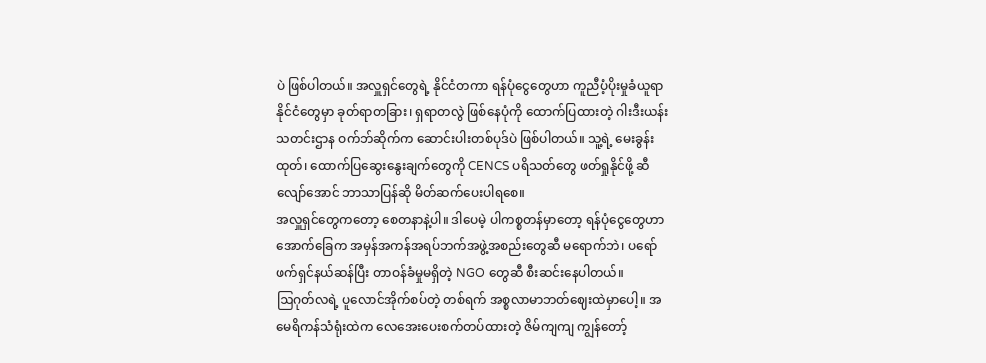ပဲ ဖြစ်ပါတယ်။ အလှူရှင်တွေရဲ့ နိုင်ငံတကာ ရန်ပုံငွေတွေဟာ ကူညီပံ့ပိုးမှုခံယူရာနိုင်ငံတွေမှာ ခုတ်ရာတခြား၊ ရှရာတလွဲ ဖြစ်နေပုံကို ထောက်ပြထားတဲ့ ဂါးဒီးယန်းသတင်းဌာန ဝက်ဘ်ဆိုက်က ဆောင်းပါးတစ်ပုဒ်ပဲ ဖြစ်ပါတယ်။ သူ့ရဲ့ မေးခွန်းထုတ်၊ ထောက်ပြဆွေးနွေးချက်တွေကို CENCS ပရိသတ်တွေ ဖတ်ရှုနိုင်ဖို့ ဆီလျော်အောင် ဘာသာပြန်ဆို မိတ်ဆက်ပေးပါရစေ။
အလှူရှင်တွေကတော့ စေတနာနဲ့ပါ။ ဒါပေမဲ့ ပါကစ္စတန်မှာတော့ ရန်ပုံငွေတွေဟာ အောက်ခြေက အမှန်အကန်အရပ်ဘက်အဖွဲ့အစည်းတွေဆီ မရောက်ဘဲ၊ ပရော်ဖက်ရှင်နယ်ဆန်ပြီး တာဝန်ခံမှုမရှိတဲ့ NGO တွေဆီ စီးဆင်းနေပါတယ်။
ဩဂုတ်လရဲ့ ပူလောင်အိုက်စပ်တဲ့ တစ်ရက် အစ္စလာမာဘတ်ဈေးထဲမှာပေါ့။ အမေရိကန်သံရုံးထဲက လေအေးပေးစက်တပ်ထားတဲ့ ဇိမ်ကျကျ ကျွန်တော့်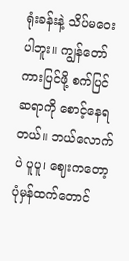ရုံးခန်းနဲ့ သိပ်မဝေးပါဘူး။ ကျွန်တော် ကားပြင်ဖို့ စက်ပြင်ဆရာကို စောင့်နေရတယ်။ ဘယ်လောက်ပဲ ပူပူ၊ ဈေးကတော့ ပုံမှန်ထက်တောင်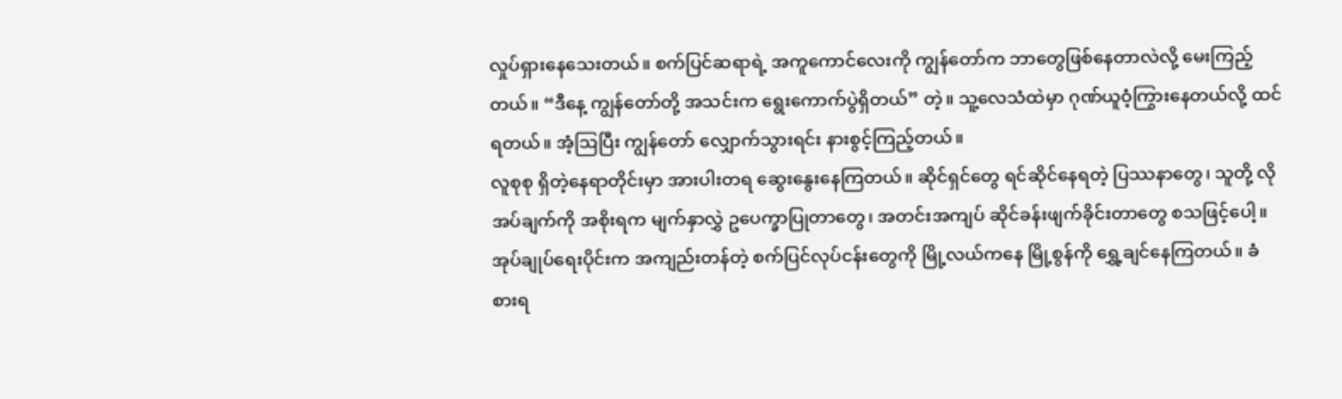လှုပ်ရှားနေသေးတယ်။ စက်ပြင်ဆရာရဲ့ အကူကောင်လေးကို ကျွန်တော်က ဘာတွေဖြစ်နေတာလဲလို့ မေးကြည့်တယ်။ “ဒီနေ့ ကျွန်တော်တို့ အသင်းက ရွေးကောက်ပွဲရှိတယ်” တဲ့။ သူ့လေသံထဲမှာ ဂုဏ်ယူဝံ့ကြွားနေတယ်လို့ ထင်ရတယ်။ အံ့ဩပြီး ကျွန်တော် လျှောက်သွားရင်း နားစွင့်ကြည့်တယ်။
လူစုစု ရှိတဲ့နေရာတိုင်းမှာ အားပါးတရ ဆွေးနွေးနေကြတယ်။ ဆိုင်ရှင်တွေ ရင်ဆိုင်နေရတဲ့ ပြဿနာတွေ၊ သူတို့ လိုအပ်ချက်ကို အစိုးရက မျက်နှာလွှဲ ဥပေက္ခာပြုတာတွေ၊ အတင်းအကျပ် ဆိုင်ခန်းဖျက်ခိုင်းတာတွေ စသဖြင့်ပေါ့။ အုပ်ချုပ်ရေးပိုင်းက အကျည်းတန်တဲ့ စက်ပြင်လုပ်ငန်းတွေကို မြို့လယ်ကနေ မြို့စွန်ကို ရွှေ့ချင်နေကြတယ်။ ခံစားရ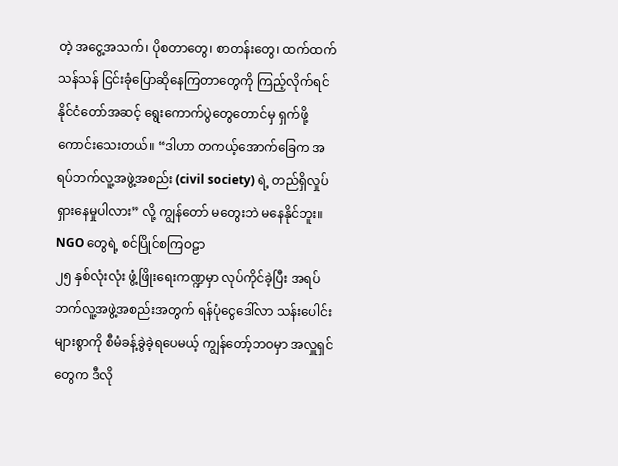တဲ့ အငွေ့အသက်၊ ပိုစတာတွေ၊ စာတန်းတွေ၊ ထက်ထက်သန်သန် ငြင်းခုံပြောဆိုနေကြတာတွေကို ကြည့်လိုက်ရင် နိုင်ငံတော်အဆင့် ရွေးကောက်ပွဲတွေတောင်မှ ရှက်ဖို့ ကောင်းသေးတယ်။ “ဒါဟာ တကယ့်အောက်ခြေက အရပ်ဘက်လူ့အဖွဲ့အစည်း (civil society) ရဲ့ တည်ရှိလှုပ်ရှားနေမှုပါလား” လို့ ကျွန်တော် မတွေးဘဲ မနေနိုင်ဘူး။
NGO တွေရဲ့ စင်ပြိုင်စကြဝဠာ
၂၅ နှစ်လုံးလုံး ဖွံ့ဖြိုးရေးကဏ္ဍမှာ လုပ်ကိုင်ခဲ့ပြီး အရပ်ဘက်လူ့အဖွဲ့အစည်းအတွက် ရန်ပုံငွေဒေါ်လာ သန်းပေါင်းများစွာကို စီမံခန့်ခွဲခဲ့ရပေမယ့် ကျွန်တော့်ဘဝမှာ အလှူရှင်တွေက ဒီလို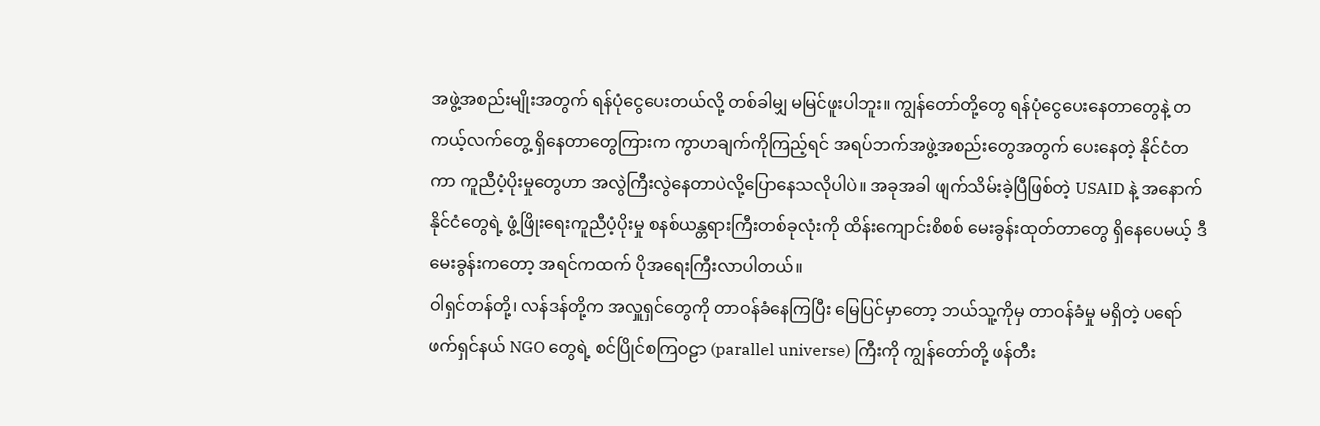အဖွဲ့အစည်းမျိုးအတွက် ရန်ပုံငွေပေးတယ်လို့ တစ်ခါမျှ မမြင်ဖူးပါဘူး။ ကျွန်တော်တို့တွေ ရန်ပုံငွေပေးနေတာတွေနဲ့ တကယ့်လက်တွေ့ ရှိနေတာတွေကြားက ကွာဟချက်ကိုကြည့်ရင် အရပ်ဘက်အဖွဲ့အစည်းတွေအတွက် ပေးနေတဲ့ နိုင်ငံတကာ ကူညီပံ့ပိုးမှုတွေဟာ အလွဲကြီးလွဲနေတာပဲလို့ပြောနေသလိုပါပဲ။ အခုအခါ ဖျက်သိမ်းခဲ့ပြီဖြစ်တဲ့ USAID နဲ့ အနောက်နိုင်ငံတွေရဲ့ ဖွံ့ဖြိုးရေးကူညီပံ့ပိုးမှု စနစ်ယန္တရားကြီးတစ်ခုလုံးကို ထိန်းကျောင်းစိစစ် မေးခွန်းထုတ်တာတွေ ရှိနေပေမယ့် ဒီမေးခွန်းကတော့ အရင်ကထက် ပိုအရေးကြီးလာပါတယ်။
ဝါရှင်တန်တို့၊ လန်ဒန်တို့က အလှူရှင်တွေကို တာဝန်ခံနေကြပြီး မြေပြင်မှာတော့ ဘယ်သူ့ကိုမှ တာဝန်ခံမှု မရှိတဲ့ ပရော်ဖက်ရှင်နယ် NGO တွေရဲ့ စင်ပြိုင်စကြဝဠာ (parallel universe) ကြီးကို ကျွန်တော်တို့ ဖန်တီး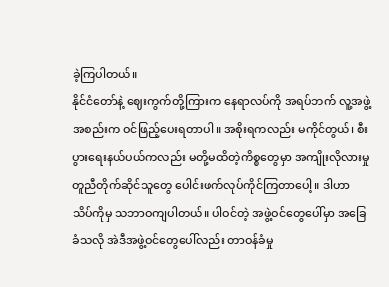ခဲ့ကြပါတယ်။
နိုင်ငံတော်နဲ့ ဈေးကွက်တို့ကြားက နေရာလပ်ကို အရပ်ဘက် လူ့အဖွဲ့အစည်းက ဝင်ဖြည့်ပေးရတာပါ။ အစိုးရကလည်း မကိုင်တွယ်၊ စီးပွားရေးနယ်ပယ်ကလည်း မတို့မထိတဲ့ကိစ္စတွေမှာ အကျိုးလိုလားမှု တူညီတိုက်ဆိုင်သူတွေ ပေါင်းဖက်လုပ်ကိုင်ကြတာပေါ့။ ဒါဟာ သိပ်ကိုမှ သဘာဝကျပါတယ်။ ပါဝင်တဲ့ အဖွဲ့ဝင်တွေပေါ်မှာ အခြေခံသလို အဲဒီအဖွဲ့ဝင်တွေပေါ်လည်း တာဝန်ခံမှု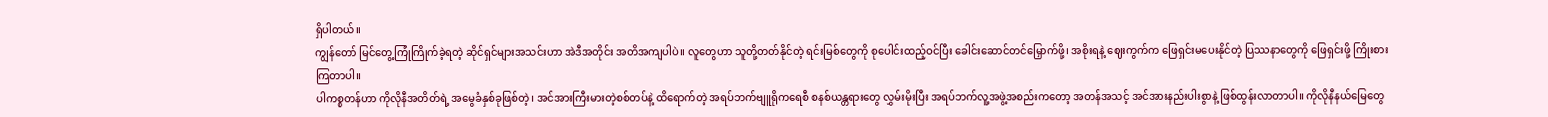ရှိပါတယ်။
ကျွန်တော် မြင်တွေ့ကြုံကြိုက်ခဲ့ရတဲ့ ဆိုင်ရှင်များအသင်းဟာ အဲဒီအတိုင်း အတိအကျပါပဲ။ လူတွေဟာ သူတို့တတ်နိုင်တဲ့ ရင်းမြစ်တွေကို စုပေါင်းထည့်ဝင်ပြီး ခေါင်းဆောင်တင်မြှောက်ဖို့၊ အစိုးရနဲ့ ဈေးကွက်က ဖြေရှင်းမပေးနိုင်တဲ့ ပြဿနာတွေကို ဖြေရှင်းဖို့ ကြိုးစားကြတာပါ။
ပါကစ္စတန်ဟာ ကိုလိုနီအတိတ်ရဲ့ အမွေခံနှစ်ခုဖြစ်တဲ့၊ အင်အားကြီးမားတဲ့စစ်တပ်နဲ့ ထိရောက်တဲ့ အရပ်ဘက်ဗျူရိုကရေစီ စနစ်ယန္တရားတွေ လွှမ်းမိုးပြီး အရပ်ဘက်လူ့အဖွဲ့အစည်းကတော့ အတန်အသင့် အင်အားနည်းပါးစွာနဲ့ ဖြစ်ထွန်းလာတာပါ။ ကိုလိုနီနယ်မြေတွေ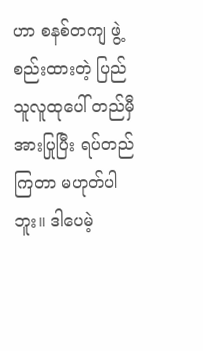ဟာ စနစ်တကျ ဖွဲ့စည်းထားတဲ့ ပြည်သူလူထုပေါ် တည်မှီအားပြုပြီး ရပ်တည်ကြတာ မဟုတ်ပါဘူး။ ဒါပေမဲ့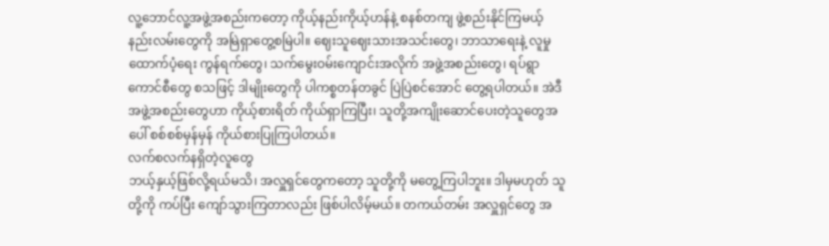လူ့ဘောင်လူ့အဖွဲ့အစည်းကတော့ ကိုယ့်နည်းကိုယ့်ဟန်နဲ့ စနစ်တကျ ဖွဲ့စည်းနိုင်ကြမယ့် နည်းလမ်းတွေကို အမြဲရှာတွေ့စမြဲပါ။ ဈေးသူဈေးသားအသင်းတွေ၊ ဘာသာရေးနဲ့ လူမှုထောက်ပံ့ရေး ကွန်ရက်တွေ၊ သက်မွေးဝမ်းကျောင်းအလိုက် အဖွဲ့အစည်းတွေ၊ ရပ်ရွာကောင်စီတွေ စသဖြင့် ဒါမျိုးတွေကို ပါကစ္စတန်တခွင် ပြဲပြဲစင်အောင် တွေ့ရပါတယ်။ အဲဒီ အဖွဲ့အစည်းတွေဟာ ကိုယ့်စားရိတ် ကိုယ်ရှာကြပြီး၊ သူတို့အကျိုးဆောင်ပေးတဲ့သူတွေအပေါ် စစ်စစ်မှန်မှန် ကိုယ်စားပြုကြပါတယ်။
လက်စလက်နရှိတဲ့လူတွေ
ဘယ့်နှယ့်ဖြစ်လို့ရယ်မသိ၊ အလှူရှင်တွေကတော့ သူတို့ကို မတွေ့ကြပါဘူး။ ဒါမှမဟုတ် သူတို့ကို ကပ်ပြီး ကျော်သွားကြတာလည်း ဖြစ်ပါလိမ့်မယ်။ တကယ်တမ်း အလှူရှင်တွေ အ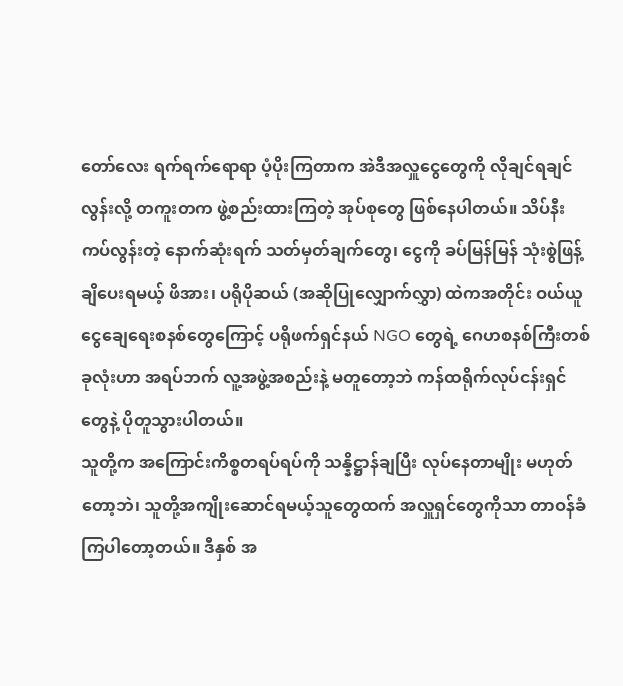တော်လေး ရက်ရက်ရောရာ ပံ့ပိုးကြတာက အဲဒီအလှူငွေတွေကို လိုချင်ရချင်လွန်းလို့ တကူးတက ဖွဲ့စည်းထားကြတဲ့ အုပ်စုတွေ ဖြစ်နေပါတယ်။ သိပ်နီးကပ်လွန်းတဲ့ နောက်ဆုံးရက် သတ်မှတ်ချက်တွေ၊ ငွေကို ခပ်မြန်မြန် သုံးစွဲဖြန့်ချိပေးရမယ့် ဖိအား၊ ပရိုပိုဆယ် (အဆိုပြုလျှောက်လွှာ) ထဲကအတိုင်း ဝယ်ယူငွေချေရေးစနစ်တွေကြောင့် ပရိုဖက်ရှင်နယ် NGO တွေရဲ့ ဂေဟစနစ်ကြီးတစ်ခုလုံးဟာ အရပ်ဘက် လူ့အဖွဲ့အစည်းနဲ့ မတူတော့ဘဲ ကန်ထရိုက်လုပ်ငန်းရှင်တွေနဲ့ ပိုတူသွားပါတယ်။
သူတို့က အကြောင်းကိစ္စတရပ်ရပ်ကို သန္နိဋ္ဌာန်ချပြီး လုပ်နေတာမျိုး မဟုတ်တော့ဘဲ၊ သူတို့အကျိုးဆောင်ရမယ့်သူတွေထက် အလှူရှင်တွေကိုသာ တာဝန်ခံကြပါတော့တယ်။ ဒီနှစ် အ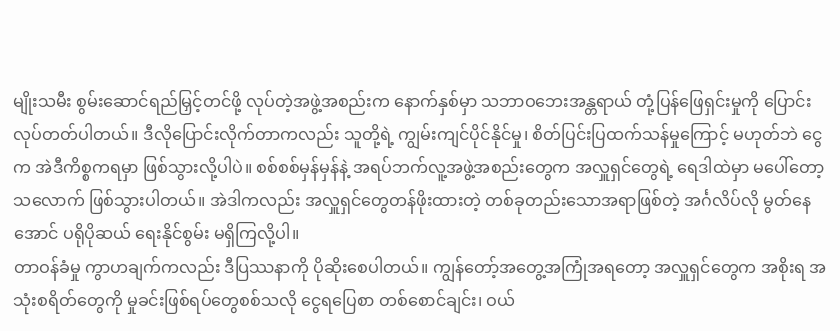မျိုးသမီး စွမ်းဆောင်ရည်မြှင့်တင်ဖို့ လုပ်တဲ့အဖွဲ့အစည်းက နောက်နှစ်မှာ သဘာဝဘေးအန္တရာယ် တုံ့ပြန်ဖြေရှင်းမှုကို ပြောင်းလုပ်တတ်ပါတယ်။ ဒီလိုပြောင်းလိုက်တာကလည်း သူတို့ရဲ့ ကျွမ်းကျင်ပိုင်နိုင်မှု၊ စိတ်ပြင်းပြထက်သန်မှုကြောင့် မဟုတ်ဘဲ ငွေက အဲဒီကိစ္စကရမှာ ဖြစ်သွားလို့ပါပဲ။ စစ်စစ်မှန်မှန်နဲ့ အရပ်ဘက်လူ့အဖွဲ့အစည်းတွေက အလှူရှင်တွေရဲ့ ရေဒါထဲမှာ မပေါ်တော့သလောက် ဖြစ်သွားပါတယ်။ အဲဒါကလည်း အလှူရှင်တွေတန်ဖိုးထားတဲ့ တစ်ခုတည်းသောအရာဖြစ်တဲ့ အင်္ဂလိပ်လို မွတ်နေအောင် ပရိုပိုဆယ် ရေးနိုင်စွမ်း မရှိကြလို့ပါ။
တာဝန်ခံမှု ကွာဟချက်ကလည်း ဒီပြဿနာကို ပိုဆိုးစေပါတယ်။ ကျွန်တော့်အတွေ့အကြုံအရတော့ အလှူရှင်တွေက အစိုးရ အသုံးစရိတ်တွေကို မှုခင်းဖြစ်ရပ်တွေစစ်သလို ငွေရပြေစာ တစ်စောင်ချင်း၊ ဝယ်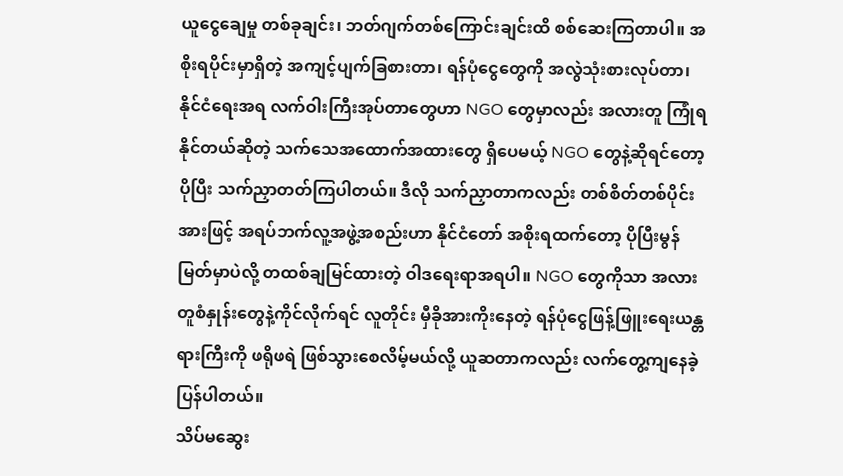ယူငွေချေမှု တစ်ခုချင်း၊ ဘတ်ဂျက်တစ်ကြောင်းချင်းထိ စစ်ဆေးကြတာပါ။ အစိုးရပိုင်းမှာရှိတဲ့ အကျင့်ပျက်ခြစားတာ၊ ရန်ပုံငွေတွေကို အလွဲသုံးစားလုပ်တာ၊ နိုင်ငံရေးအရ လက်ဝါးကြီးအုပ်တာတွေဟာ NGO တွေမှာလည်း အလားတူ ကြုံရနိုင်တယ်ဆိုတဲ့ သက်သေအထောက်အထားတွေ ရှိပေမယ့် NGO တွေနဲ့ဆိုရင်တော့ ပိုပြီး သက်ညှာတတ်ကြပါတယ်။ ဒီလို သက်ညှာတာကလည်း တစ်စိတ်တစ်ပိုင်းအားဖြင့် အရပ်ဘက်လူ့အဖွဲ့အစည်းဟာ နိုင်ငံတော် အစိုးရထက်တော့ ပိုပြီးမွန်မြတ်မှာပဲလို့ တထစ်ချမြင်ထားတဲ့ ဝါဒရေးရာအရပါ။ NGO တွေကိုသာ အလားတူစံနှုန်းတွေနဲ့ကိုင်လိုက်ရင် လူတိုင်း မှီခိုအားကိုးနေတဲ့ ရန်ပုံငွေဖြန့်ဖြူးရေးယန္တရားကြီးကို ဖရိုဖရဲ ဖြစ်သွားစေလိမ့်မယ်လို့ ယူဆတာကလည်း လက်တွေ့ကျနေခဲ့ပြန်ပါတယ်။
သိပ်မဆွေး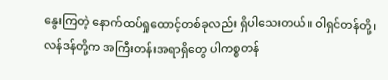နွေးကြတဲ့ နောက်ထပ်ရှုထောင့်တစ်ခုလည်း ရှိပါသေးတယ်။ ဝါရှင်တန်တို့၊ လန်ဒန်တို့က အကြီးတန်းအရာရှိတွေ ပါကစ္စတန်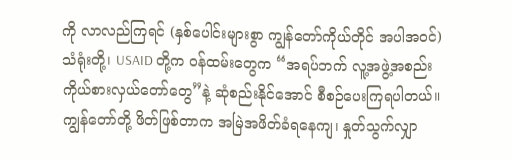ကို လာလည်ကြရင် (နှစ်ပေါင်းများစွာ ကျွန်တော်ကိုယ်တိုင် အပါအဝင်) သံရုံးတို့၊ USAID တို့က ဝန်ထမ်းတွေက “အရပ်ဘက် လူ့အဖွဲ့အစည်း ကိုယ်စားလှယ်တော်တွေ”နဲ့ ဆုံစည်းနိုင်အောင် စီစဉ်ပေးကြရပါတယ်။ ကျွန်တော်တို့ ဖိတ်ဖြစ်တာက အမြဲအဖိတ်ခံရနေကျ၊ နှုတ်သွက်လျှာ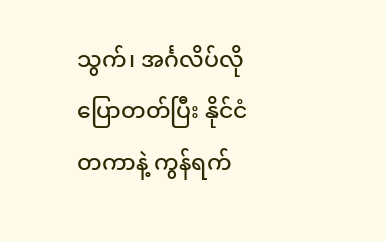သွက်၊ အင်္ဂလိပ်လိုပြောတတ်ပြီး နိုင်ငံတကာနဲ့ ကွန်ရက်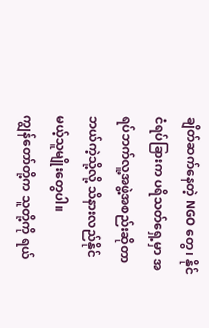ချိတ်ဆက်နေတဲ့ NGO တွေ၊ နိုင်ငံရပ်ခြားက ပရိသတ်ရှေ့မှာ အရပ်ဘက်လူ့အဖွဲ့အစည်းဆိုတာ ဘယ်ကဲ့သို့လို့ သိနားလည်နိုင်မယ့်သူမျိုးတွေပါ။
ကျွန်တော်တို့က သူတို့ကို ရယ်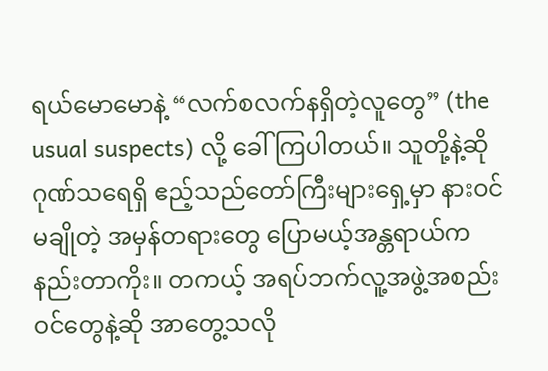ရယ်မောမောနဲ့ “လက်စလက်နရှိတဲ့လူတွေ” (the usual suspects) လို့ ခေါ်ကြပါတယ်။ သူတို့နဲ့ဆို ဂုဏ်သရေရှိ ဧည့်သည်တော်ကြီးများရှေ့မှာ နားဝင်မချိုတဲ့ အမှန်တရားတွေ ပြောမယ့်အန္တရာယ်က နည်းတာကိုး။ တကယ့် အရပ်ဘက်လူ့အဖွဲ့အစည်းဝင်တွေနဲ့ဆို အာတွေ့သလို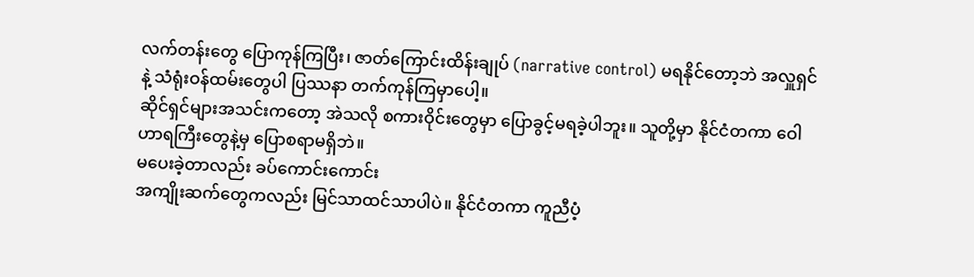လက်တန်းတွေ ပြောကုန်ကြပြီး၊ ဇာတ်ကြောင်းထိန်းချုပ် (narrative control) မရနိုင်တော့ဘဲ အလှူရှင်နဲ့ သံရုံးဝန်ထမ်းတွေပါ ပြဿနာ တက်ကုန်ကြမှာပေါ့။
ဆိုင်ရှင်များအသင်းကတော့ အဲသလို စကားဝိုင်းတွေမှာ ပြောခွင့်မရခဲ့ပါဘူး။ သူတို့မှာ နိုင်ငံတကာ ဝေါဟာရကြီးတွေနဲ့မှ ပြောစရာမရှိဘဲ။
မပေးခဲ့တာလည်း ခပ်ကောင်းကောင်း
အကျိုးဆက်တွေကလည်း မြင်သာထင်သာပါပဲ။ နိုင်ငံတကာ ကူညီပံ့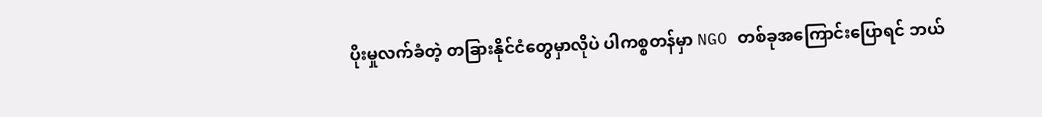ပိုးမှုလက်ခံတဲ့ တခြားနိုင်ငံတွေမှာလိုပဲ ပါကစ္စတန်မှာ NGO တစ်ခုအကြောင်းပြောရင် ဘယ်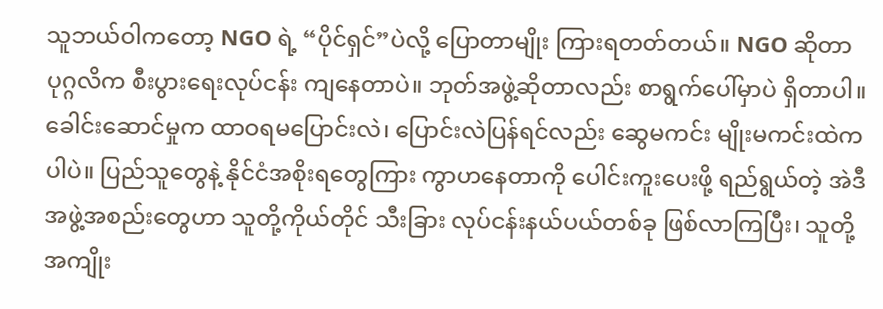သူဘယ်ဝါကတော့ NGO ရဲ့ “ပိုင်ရှင်”ပဲလို့ ပြောတာမျိုး ကြားရတတ်တယ်။ NGO ဆိုတာ ပုဂ္ဂလိက စီးပွားရေးလုပ်ငန်း ကျနေတာပဲ။ ဘုတ်အဖွဲ့ဆိုတာလည်း စာရွက်ပေါ်မှာပဲ ရှိတာပါ။ ခေါင်းဆောင်မှုက ထာဝရမပြောင်းလဲ၊ ပြောင်းလဲပြန်ရင်လည်း ဆွေမကင်း မျိုးမကင်းထဲကပါပဲ။ ပြည်သူတွေနဲ့ နိုင်ငံအစိုးရတွေကြား ကွာဟနေတာကို ပေါင်းကူးပေးဖို့ ရည်ရွယ်တဲ့ အဲဒီအဖွဲ့အစည်းတွေဟာ သူတို့ကိုယ်တိုင် သီးခြား လုပ်ငန်းနယ်ပယ်တစ်ခု ဖြစ်လာကြပြီး၊ သူတို့ အကျိုး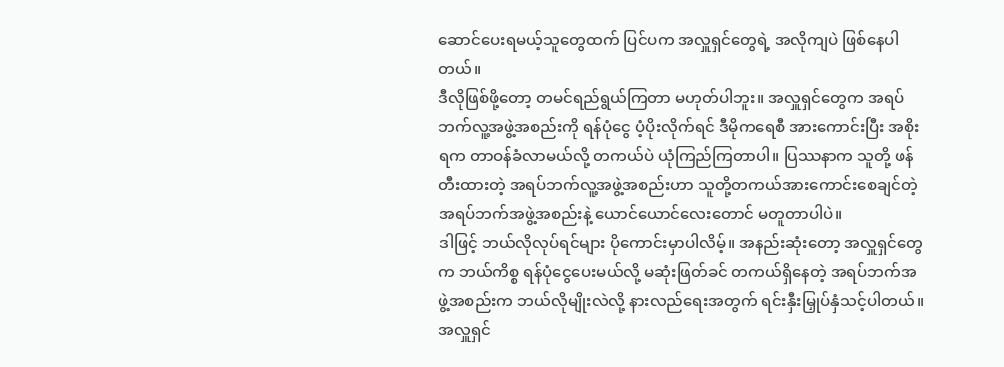ဆောင်ပေးရမယ့်သူတွေထက် ပြင်ပက အလှူရှင်တွေရဲ့ အလိုကျပဲ ဖြစ်နေပါတယ်။
ဒီလိုဖြစ်ဖို့တော့ တမင်ရည်ရွယ်ကြတာ မဟုတ်ပါဘူး။ အလှူရှင်တွေက အရပ်ဘက်လူ့အဖွဲ့အစည်းကို ရန်ပုံငွေ ပံ့ပိုးလိုက်ရင် ဒီမိုကရေစီ အားကောင်းပြီး အစိုးရက တာဝန်ခံလာမယ်လို့ တကယ်ပဲ ယုံကြည်ကြတာပါ။ ပြဿနာက သူတို့ ဖန်တီးထားတဲ့ အရပ်ဘက်လူ့အဖွဲ့အစည်းဟာ သူတို့တကယ်အားကောင်းစေချင်တဲ့ အရပ်ဘက်အဖွဲ့အစည်းနဲ့ ယောင်ယောင်လေးတောင် မတူတာပါပဲ။
ဒါဖြင့် ဘယ်လိုလုပ်ရင်များ ပိုကောင်းမှာပါလိမ့်။ အနည်းဆုံးတော့ အလှူရှင်တွေက ဘယ်ကိစ္စ ရန်ပုံငွေပေးမယ်လို့ မဆုံးဖြတ်ခင် တကယ်ရှိနေတဲ့ အရပ်ဘက်အဖွဲ့အစည်းက ဘယ်လိုမျိုးလဲလို့ နားလည်ရေးအတွက် ရင်းနှီးမြှုပ်နှံသင့်ပါတယ်။ အလှူရှင်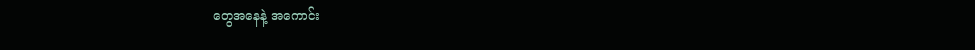တွေအနေနဲ့ အကောင်း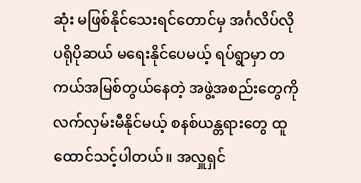ဆုံး မဖြစ်နိုင်သေးရင်တောင်မှ အင်္ဂလိပ်လို ပရိုပိုဆယ် မရေးနိုင်ပေမယ့် ရပ်ရွာမှာ တကယ်အမြစ်တွယ်နေတဲ့ အဖွဲ့အစည်းတွေကို လက်လှမ်းမီနိုင်မယ့် စနစ်ယန္တရားတွေ ထူထောင်သင့်ပါတယ်။ အလှူရှင်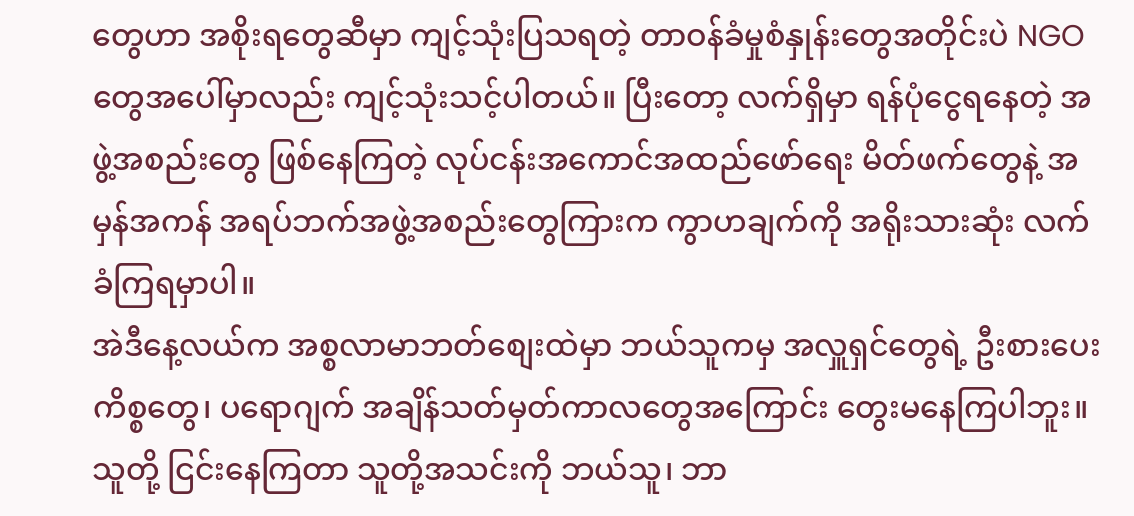တွေဟာ အစိုးရတွေဆီမှာ ကျင့်သုံးပြသရတဲ့ တာဝန်ခံမှုစံနှုန်းတွေအတိုင်းပဲ NGO တွေအပေါ်မှာလည်း ကျင့်သုံးသင့်ပါတယ်။ ပြီးတော့ လက်ရှိမှာ ရန်ပုံငွေရနေတဲ့ အဖွဲ့အစည်းတွေ ဖြစ်နေကြတဲ့ လုပ်ငန်းအကောင်အထည်ဖော်ရေး မိတ်ဖက်တွေနဲ့ အမှန်အကန် အရပ်ဘက်အဖွဲ့အစည်းတွေကြားက ကွာဟချက်ကို အရိုးသားဆုံး လက်ခံကြရမှာပါ။
အဲဒီနေ့လယ်က အစ္စလာမာဘတ်စျေးထဲမှာ ဘယ်သူကမှ အလှူရှင်တွေရဲ့ ဦးစားပေးကိစ္စတွေ၊ ပရောဂျက် အချိန်သတ်မှတ်ကာလတွေအကြောင်း တွေးမနေကြပါဘူး။ သူတို့ ငြင်းနေကြတာ သူတို့အသင်းကို ဘယ်သူ၊ ဘာ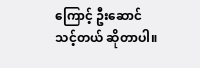ကြောင့် ဦးဆောင်သင့်တယ် ဆိုတာပါ။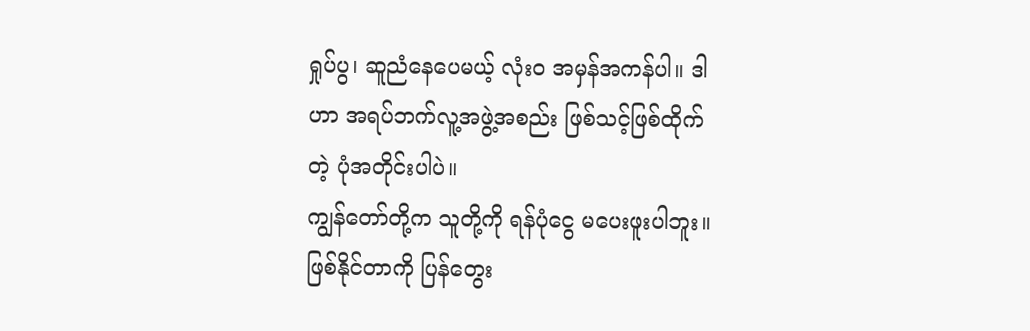ရှုပ်ပွ၊ ဆူညံနေပေမယ့် လုံးဝ အမှန်အကန်ပါ။ ဒါဟာ အရပ်ဘက်လူ့အဖွဲ့အစည်း ဖြစ်သင့်ဖြစ်ထိုက်တဲ့ ပုံအတိုင်းပါပဲ။
ကျွန်တော်တို့က သူတို့ကို ရန်ပုံငွေ မပေးဖူးပါဘူး။ ဖြစ်နိုင်တာကို ပြန်တွေး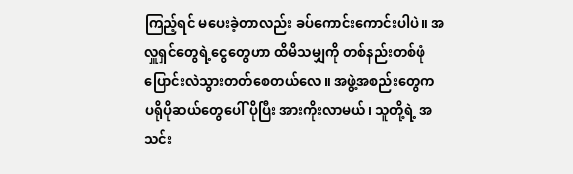ကြည့်ရင် မပေးခဲ့တာလည်း ခပ်ကောင်းကောင်းပါပဲ။ အလှူရှင်တွေရဲ့ငွေတွေဟာ ထိမိသမျှကို တစ်နည်းတစ်ဖုံ ပြောင်းလဲသွားတတ်စေတယ်လေ။ အဖွဲ့အစည်းတွေက ပရိုပိုဆယ်တွေပေါ် ပိုပြီး အားကိုးလာမယ်၊ သူတို့ရဲ့ အသင်း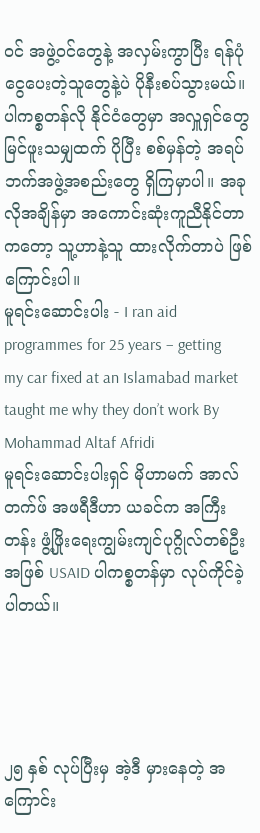ဝင် အဖွဲ့ဝင်တွေနဲ့ အလှမ်းကွာပြီး ရန်ပုံငွေပေးတဲ့သူတွေနဲ့ပဲ ပိုနီးစပ်သွားမယ်။
ပါကစ္စတန်လို နိုင်ငံတွေမှာ အလှူရှင်တွေ မြင်ဖူးသမျှထက် ပိုပြီး စစ်မှန်တဲ့ အရပ်ဘက်အဖွဲ့အစည်းတွေ ရှိကြမှာပါ။ အခုလိုအချိန်မှာ အကောင်းဆုံးကူညီနိုင်တာကတော့ သူ့ဟာနဲ့သူ ထားလိုက်တာပဲ ဖြစ်ကြောင်းပါ။
မူရင်းဆောင်းပါး - I ran aid programmes for 25 years – getting my car fixed at an Islamabad market taught me why they don’t work By Mohammad Altaf Afridi
မူရင်းဆောင်းပါးရှင် မိုဟာမက် အာလ်တက်ဖ် အဖရီဒီဟာ ယခင်က အကြီးတန်း ဖွံ့ဖြိုးရေးကျွမ်းကျင်ပုဂ္ဂိုလ်တစ်ဦးအဖြစ် USAID ပါကစ္စတန်မှာ လုပ်ကိုင်ခဲ့ပါတယ်။




၂၅ နှစ် လုပ်ပြီးမှ အဲ့ဒီ မှားနေတဲ့ အကြောင်း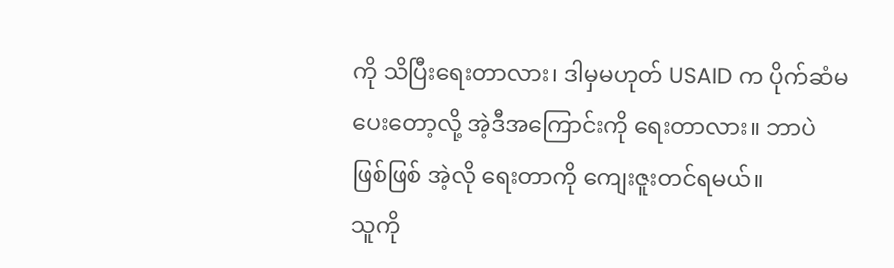ကို သိပြီးရေးတာလား၊ ဒါမှမဟုတ် USAID က ပိုက်ဆံမပေးတော့လို့ အဲ့ဒီအကြောင်းကို ရေးတာလား။ ဘာပဲဖြစ်ဖြစ် အဲ့လို ရေးတာကို ကျေးဇူးတင်ရမယ်။
သူကို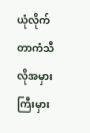ယုံလိုက်တာကံသီလိုအမှားကြီးမှား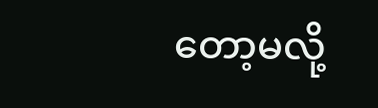တော့မလို့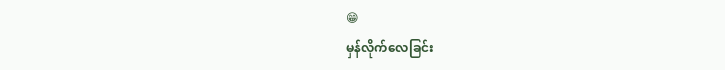😁
မှန်လိုက်လေခြင်း